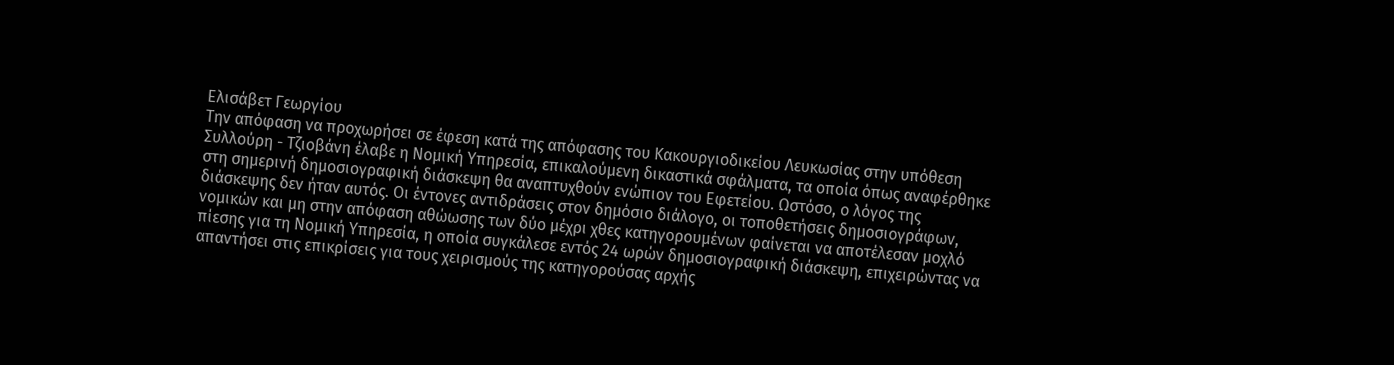Ελισάβετ Γεωργίου
Την απόφαση να προχωρήσει σε έφεση κατά της απόφασης του Κακουργιοδικείου Λευκωσίας στην υπόθεση Συλλούρη - Τζιοβάνη έλαβε η Νομική Υπηρεσία, επικαλούμενη δικαστικά σφάλματα, τα οποία όπως αναφέρθηκε στη σημερινή δημοσιογραφική διάσκεψη θα αναπτυχθούν ενώπιον του Εφετείου. Ωστόσο, ο λόγος της διάσκεψης δεν ήταν αυτός. Οι έντονες αντιδράσεις στον δημόσιο διάλογο, οι τοποθετήσεις δημοσιογράφων, νομικών και μη στην απόφαση αθώωσης των δύο μέχρι χθες κατηγορουμένων φαίνεται να αποτέλεσαν μοχλό πίεσης για τη Νομική Υπηρεσία, η οποία συγκάλεσε εντός 24 ωρών δημοσιογραφική διάσκεψη, επιχειρώντας να απαντήσει στις επικρίσεις για τους χειρισμούς της κατηγορούσας αρχής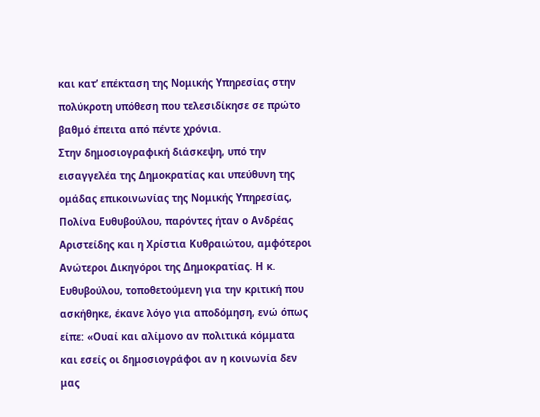και κατ’ επέκταση της Νομικής Υπηρεσίας στην πολύκροτη υπόθεση που τελεσιδίκησε σε πρώτο βαθμό έπειτα από πέντε χρόνια.
Στην δημοσιογραφική διάσκεψη, υπό την εισαγγελέα της Δημοκρατίας και υπεύθυνη της ομάδας επικοινωνίας της Νομικής Υπηρεσίας, Πολίνα Ευθυβούλου, παρόντες ήταν ο Ανδρέας Αριστείδης και η Χρίστια Κυθραιώτου, αμφότεροι Ανώτεροι Δικηγόροι της Δημοκρατίας. Η κ. Ευθυβούλου, τοποθετούμενη για την κριτική που ασκήθηκε, έκανε λόγο για αποδόμηση, ενώ όπως είπε: «Ουαί και αλίμονο αν πολιτικά κόμματα και εσείς οι δημοσιογράφοι αν η κοινωνία δεν μας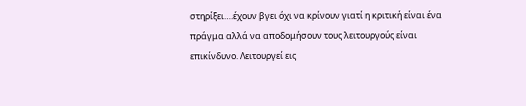στηρίξει….έχουν βγει όχι να κρίνουν γιατί η κριτική είναι ένα πράγμα αλλά να αποδομήσουν τους λειτουργούς είναι επικίνδυνο. Λειτουργεί εις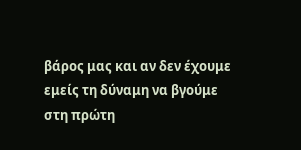βάρος μας και αν δεν έχουμε εμείς τη δύναμη να βγούμε στη πρώτη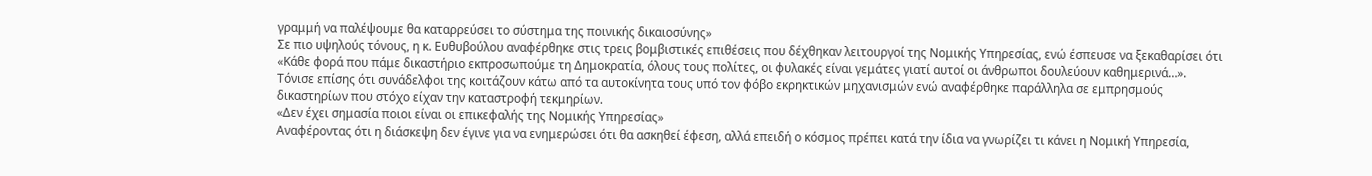γραμμή να παλέψουμε θα καταρρεύσει το σύστημα της ποινικής δικαιοσύνης»
Σε πιο υψηλούς τόνους, η κ. Ευθυβούλου αναφέρθηκε στις τρεις βομβιστικές επιθέσεις που δέχθηκαν λειτουργοί της Νομικής Υπηρεσίας, ενώ έσπευσε να ξεκαθαρίσει ότι «Κάθε φορά που πάμε δικαστήριο εκπροσωπούμε τη Δημοκρατία, όλους τους πολίτες, οι φυλακές είναι γεμάτες γιατί αυτοί οι άνθρωποι δουλεύουν καθημερινά…».
Τόνισε επίσης ότι συνάδελφοι της κοιτάζουν κάτω από τα αυτοκίνητα τους υπό τον φόβο εκρηκτικών μηχανισμών ενώ αναφέρθηκε παράλληλα σε εμπρησμούς δικαστηρίων που στόχο είχαν την καταστροφή τεκμηρίων.
«Δεν έχει σημασία ποιοι είναι οι επικεφαλής της Νομικής Υπηρεσίας»
Αναφέροντας ότι η διάσκεψη δεν έγινε για να ενημερώσει ότι θα ασκηθεί έφεση, αλλά επειδή ο κόσμος πρέπει κατά την ίδια να γνωρίζει τι κάνει η Νομική Υπηρεσία,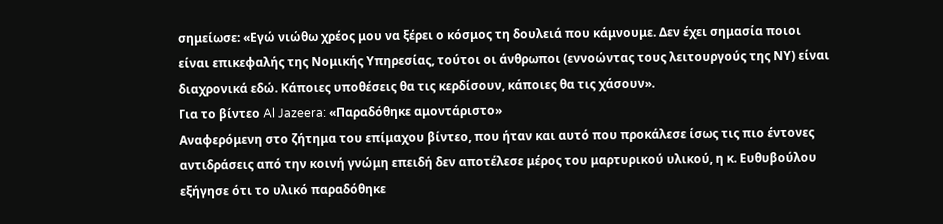σημείωσε: «Εγώ νιώθω χρέος μου να ξέρει ο κόσμος τη δουλειά που κάμνουμε. Δεν έχει σημασία ποιοι είναι επικεφαλής της Νομικής Υπηρεσίας, τούτοι οι άνθρωποι (εννοώντας τους λειτουργούς της ΝΥ) είναι διαχρονικά εδώ. Κάποιες υποθέσεις θα τις κερδίσουν, κάποιες θα τις χάσουν».
Για το βίντεο Al Jazeera: «Παραδόθηκε αμοντάριστο»
Αναφερόμενη στο ζήτημα του επίμαχου βίντεο, που ήταν και αυτό που προκάλεσε ίσως τις πιο έντονες αντιδράσεις από την κοινή γνώμη επειδή δεν αποτέλεσε μέρος του μαρτυρικού υλικού, η κ. Ευθυβούλου εξήγησε ότι το υλικό παραδόθηκε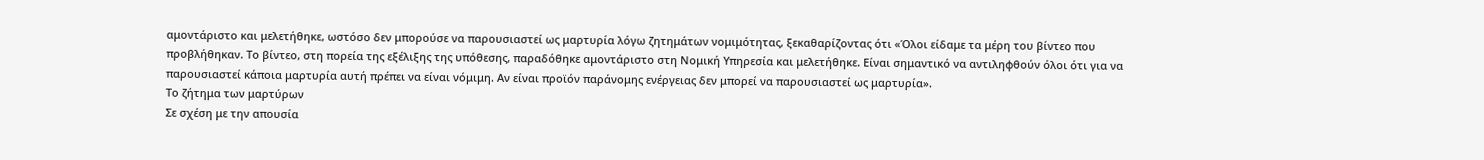αμοντάριστο και μελετήθηκε, ωστόσο δεν μπορούσε να παρουσιαστεί ως μαρτυρία λόγω ζητημάτων νομιμότητας, ξεκαθαρίζοντας ότι «Όλοι είδαμε τα μέρη του βίντεο που προβλήθηκαν. Το βίντεο, στη πορεία της εξέλιξης της υπόθεσης, παραδόθηκε αμοντάριστο στη Νομική Υπηρεσία και μελετήθηκε. Είναι σημαντικό να αντιληφθούν όλοι ότι για να παρουσιαστεί κάποια μαρτυρία αυτή πρέπει να είναι νόμιμη. Αν είναι προϊόν παράνομης ενέργειας δεν μπορεί να παρουσιαστεί ως μαρτυρία».
Το ζήτημα των μαρτύρων
Σε σχέση με την απουσία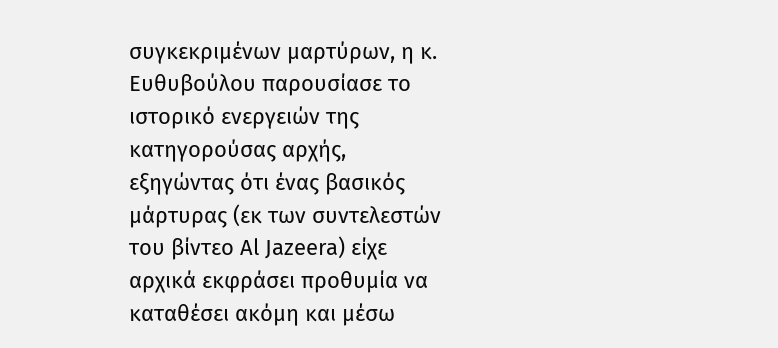συγκεκριμένων μαρτύρων, η κ. Ευθυβούλου παρουσίασε το ιστορικό ενεργειών της κατηγορούσας αρχής, εξηγώντας ότι ένας βασικός μάρτυρας (εκ των συντελεστών του βίντεο Al Jazeera) είχε αρχικά εκφράσει προθυμία να καταθέσει ακόμη και μέσω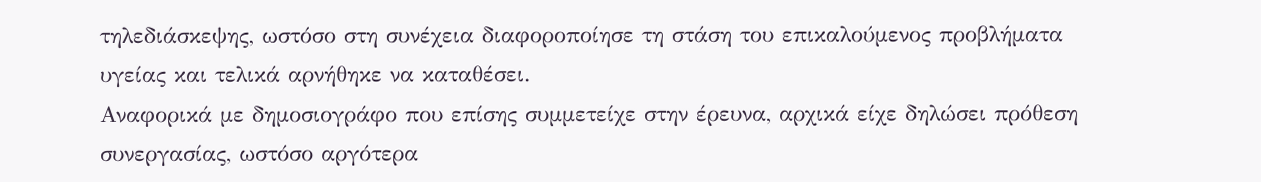τηλεδιάσκεψης, ωστόσο στη συνέχεια διαφοροποίησε τη στάση του επικαλούμενος προβλήματα υγείας και τελικά αρνήθηκε να καταθέσει.
Αναφορικά με δημοσιογράφο που επίσης συμμετείχε στην έρευνα, αρχικά είχε δηλώσει πρόθεση συνεργασίας, ωστόσο αργότερα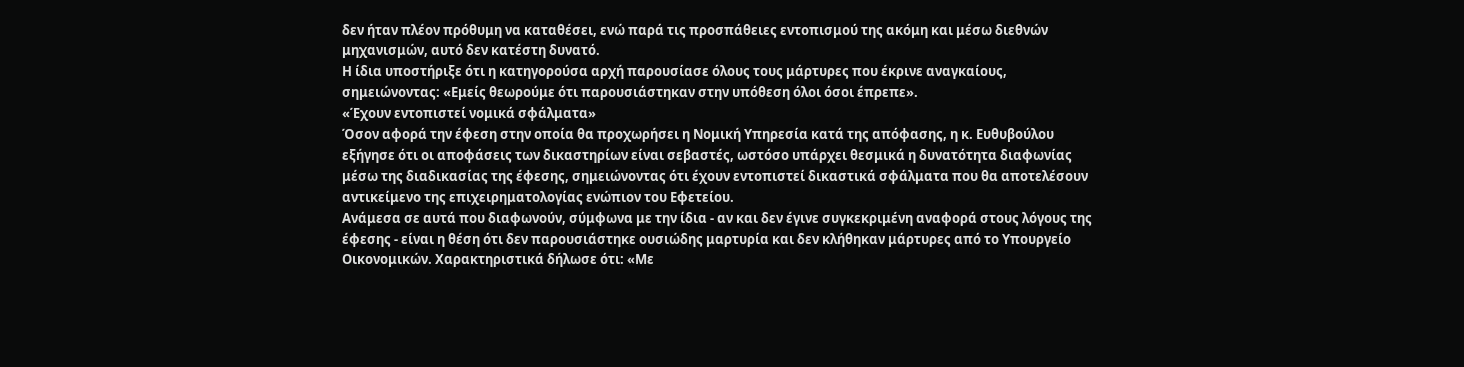δεν ήταν πλέον πρόθυμη να καταθέσει, ενώ παρά τις προσπάθειες εντοπισμού της ακόμη και μέσω διεθνών μηχανισμών, αυτό δεν κατέστη δυνατό.
Η ίδια υποστήριξε ότι η κατηγορούσα αρχή παρουσίασε όλους τους μάρτυρες που έκρινε αναγκαίους, σημειώνοντας: «Εμείς θεωρούμε ότι παρουσιάστηκαν στην υπόθεση όλοι όσοι έπρεπε».
«Έχουν εντοπιστεί νομικά σφάλματα»
Όσον αφορά την έφεση στην οποία θα προχωρήσει η Νομική Υπηρεσία κατά της απόφασης, η κ. Ευθυβούλου εξήγησε ότι οι αποφάσεις των δικαστηρίων είναι σεβαστές, ωστόσο υπάρχει θεσμικά η δυνατότητα διαφωνίας μέσω της διαδικασίας της έφεσης, σημειώνοντας ότι έχουν εντοπιστεί δικαστικά σφάλματα που θα αποτελέσουν αντικείμενο της επιχειρηματολογίας ενώπιον του Εφετείου.
Ανάμεσα σε αυτά που διαφωνούν, σύμφωνα με την ίδια - αν και δεν έγινε συγκεκριμένη αναφορά στους λόγους της έφεσης - είναι η θέση ότι δεν παρουσιάστηκε ουσιώδης μαρτυρία και δεν κλήθηκαν μάρτυρες από το Υπουργείο Οικονομικών. Χαρακτηριστικά δήλωσε ότι: «Με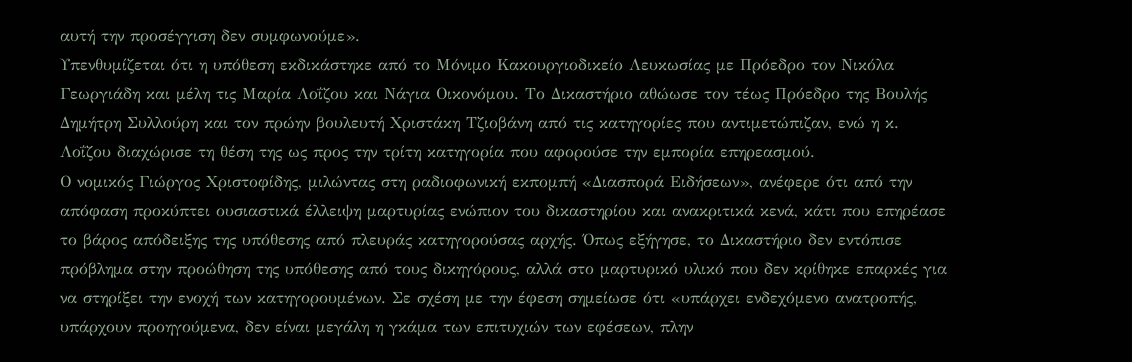αυτή την προσέγγιση δεν συμφωνούμε».
Υπενθυμίζεται ότι η υπόθεση εκδικάστηκε από το Μόνιμο Κακουργιοδικείο Λευκωσίας με Πρόεδρο τον Νικόλα Γεωργιάδη και μέλη τις Μαρία Λοΐζου και Νάγια Οικονόμου. Το Δικαστήριο αθώωσε τον τέως Πρόεδρο της Βουλής Δημήτρη Συλλούρη και τον πρώην βουλευτή Χριστάκη Τζιοβάνη από τις κατηγορίες που αντιμετώπιζαν, ενώ η κ. Λοΐζου διαχώρισε τη θέση της ως προς την τρίτη κατηγορία που αφορούσε την εμπορία επηρεασμού.
Ο νομικός Γιώργος Χριστοφίδης, μιλώντας στη ραδιοφωνική εκπομπή «Διασπορά Ειδήσεων», ανέφερε ότι από την απόφαση προκύπτει ουσιαστικά έλλειψη μαρτυρίας ενώπιον του δικαστηρίου και ανακριτικά κενά, κάτι που επηρέασε το βάρος απόδειξης της υπόθεσης από πλευράς κατηγορούσας αρχής. Όπως εξήγησε, το Δικαστήριο δεν εντόπισε πρόβλημα στην προώθηση της υπόθεσης από τους δικηγόρους, αλλά στο μαρτυρικό υλικό που δεν κρίθηκε επαρκές για να στηρίξει την ενοχή των κατηγορουμένων. Σε σχέση με την έφεση σημείωσε ότι «υπάρχει ενδεχόμενο ανατροπής, υπάρχουν προηγούμενα, δεν είναι μεγάλη η γκάμα των επιτυχιών των εφέσεων, πλην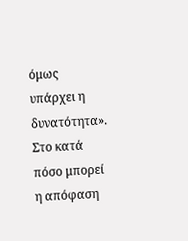όμως υπάρχει η δυνατότητα».
Στο κατά πόσο μπορεί η απόφαση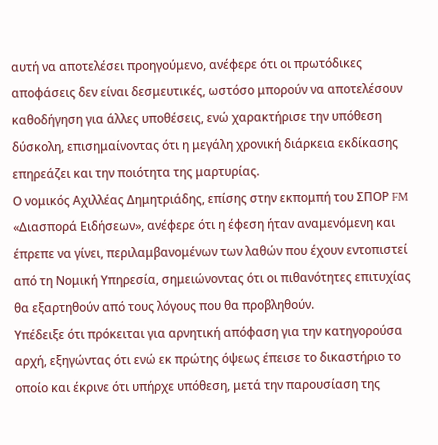αυτή να αποτελέσει προηγούμενο, ανέφερε ότι οι πρωτόδικες αποφάσεις δεν είναι δεσμευτικές, ωστόσο μπορούν να αποτελέσουν καθοδήγηση για άλλες υποθέσεις, ενώ χαρακτήρισε την υπόθεση δύσκολη, επισημαίνοντας ότι η μεγάλη χρονική διάρκεια εκδίκασης επηρεάζει και την ποιότητα της μαρτυρίας.
Ο νομικός Αχιλλέας Δημητριάδης, επίσης στην εκπομπή του ΣΠΟΡ FM «Διασπορά Ειδήσεων», ανέφερε ότι η έφεση ήταν αναμενόμενη και έπρεπε να γίνει, περιλαμβανομένων των λαθών που έχουν εντοπιστεί από τη Νομική Υπηρεσία, σημειώνοντας ότι οι πιθανότητες επιτυχίας θα εξαρτηθούν από τους λόγους που θα προβληθούν.
Υπέδειξε ότι πρόκειται για αρνητική απόφαση για την κατηγορούσα αρχή, εξηγώντας ότι ενώ εκ πρώτης όψεως έπεισε το δικαστήριο το οποίο και έκρινε ότι υπήρχε υπόθεση, μετά την παρουσίαση της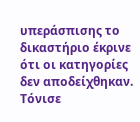υπεράσπισης το δικαστήριο έκρινε ότι οι κατηγορίες δεν αποδείχθηκαν. Τόνισε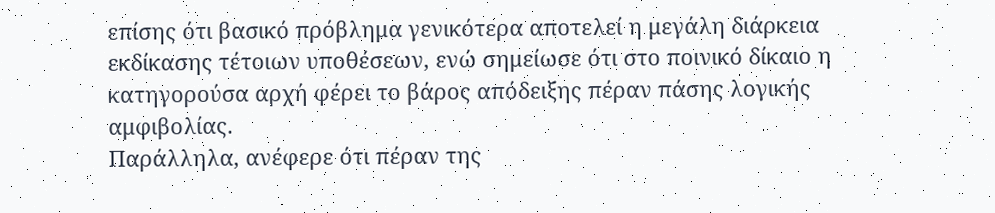επίσης ότι βασικό πρόβλημα γενικότερα αποτελεί η μεγάλη διάρκεια εκδίκασης τέτοιων υποθέσεων, ενώ σημείωσε ότι στο ποινικό δίκαιο η κατηγορούσα αρχή φέρει το βάρος απόδειξης πέραν πάσης λογικής αμφιβολίας.
Παράλληλα, ανέφερε ότι πέραν της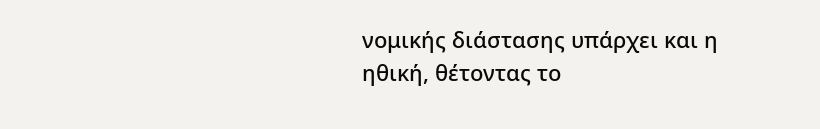νομικής διάστασης υπάρχει και η ηθική, θέτοντας το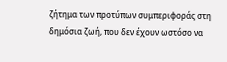ζήτημα των προτύπων συμπεριφοράς στη δημόσια ζωή, που δεν έχουν ωστόσο να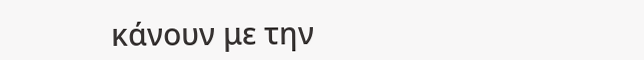κάνουν με την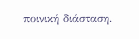ποινική διάσταση.